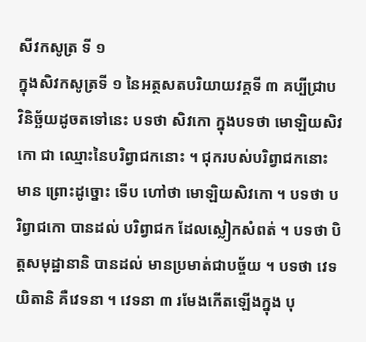សីវកសូត្រ ទី ១
ក្នុងសិវកសូត្រទី ១ នៃអត្ថសតបរិយាយវគ្គទី ៣ គប្បីជ្រាប វិនិច្ឆ័យដូចតទៅនេះ បទថា សិវកោ ក្នុងបទថា មោឡិយសិវកោ ជា ឈ្មោះនៃបរិព្វាជកនោះ ។ ជុករបស់បរិព្វាជកនោះមាន ព្រោះដូច្នោះ ទើប ហៅថា មោឡិយសិវកោ ។ បទថា បរិព្វាជកោ បានដល់ បរិព្វាជក ដែលស្លៀកសំពត់ ។ បទថា បិត្តសមុដ្ឋានានិ បានដល់ មានប្រមាត់ជាបច្ច័យ ។ បទថា វេទយិតានិ គឺវេទនា ។ វេទនា ៣ រមែងកើតឡើងក្នុង បុ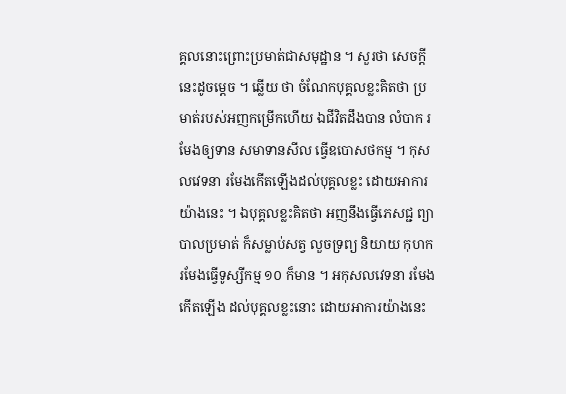គ្គលនោះព្រោះប្រមាត់ជាសមុដ្ឋាន ។ សួរថា សេចក្តីនេះដូចម្តេច ។ ឆ្លើយ ថា ចំណែកបុគ្គលខ្លះគិតថា ប្រមាត់របស់អញកម្រើកហើយ ឯជីវិតដឹងបាន លំបាក រមែងឲ្យទាន សមាទានសីល ធ្វើឧបោសថកម្ម ។ កុសលវេទនា រមែងកើតឡើងដល់បុគ្គលខ្លះ ដោយអាការយ៉ាងនេះ ។ ឯបុគ្គលខ្លះគិតថា អញនឹងធ្វើភេសជ្ជ ព្យាបាលប្រមាត់ ក៏សម្លាប់សត្វ លួចទ្រព្យ និយាយ កុហក រមែងធ្វើទូស្សីកម្ម ១០ ក៏មាន ។ អកុសលវេទនា រមែងកើតឡើង ដល់បុគ្គលខ្លះនោះ ដោយអាការយ៉ាងនេះ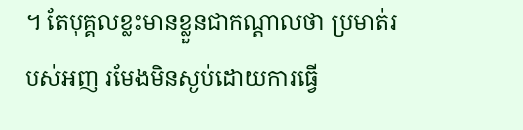។ តែបុគ្គលខ្លះមានខ្លួនជាកណ្តាលថា ប្រមាត់របស់អញ រមែងមិនស្ងប់ដោយការធ្វើ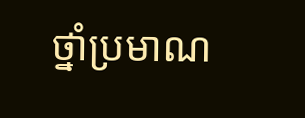ថ្នាំប្រមាណ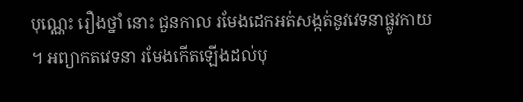បុណ្ណេះ រឿងថ្នាំ នោះ ជួនកាល រមែងដេកអត់សង្កត់នូវវេទនាផ្លូវកាយ ។ អព្យាកតវេទនា រមែងកើតឡើងដល់បុ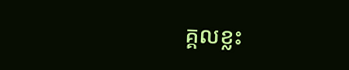គ្គលខ្លះ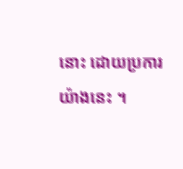នោះ ដោយប្រការយ៉ាងនេះ ។